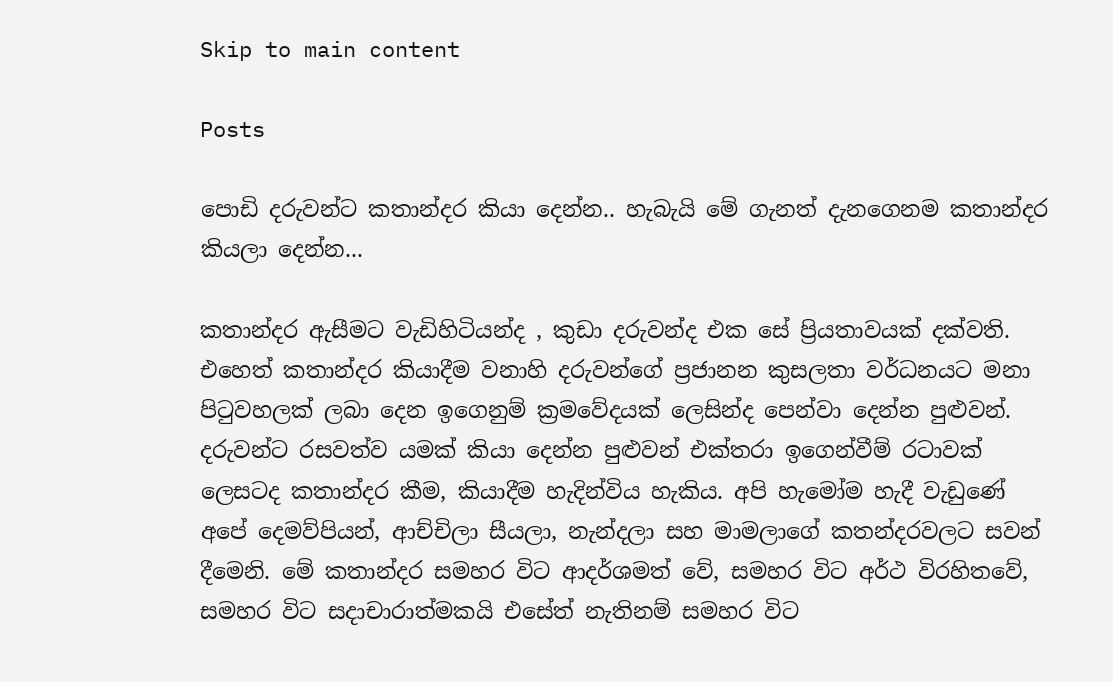Skip to main content

Posts

පොඩි දරුවන්ට කතාන්දර කියා දෙන්න.. හැබැයි මේ ගැනත් දැනගෙනම කතාන්දර කියලා දෙන්න...

කතාන්දර ඇසීමට වැඩිහිටියන්ද , කුඩා දරුවන්ද එක සේ ප්‍රියතාවයක් දක්වති. එහෙත් කතාන්දර කියාදීම වනාහි දරුවන්ගේ ප්‍රජානන කුසලතා වර්ධනයට මනා පිටුවහලක් ලබා දෙන ඉගෙනුම් ක්‍රමවේදයක් ලෙසින්ද පෙන්වා දෙන්න පුළුවන්. දරුවන්ට රසවත්ව යමක් කියා දෙන්න පුළුවන් එක්තරා ඉගෙන්වීම් රටාවක් ලෙසටද කතාන්දර කීම, කියාදීම හැදින්විය හැකිය. අපි හැමෝම හැදී වැඩුණේ අපේ දෙමව්පියන්, ආච්චිලා සීයලා, නැන්දලා සහ මාමලාගේ කතන්දරවලට සවන් දීමෙනි. මේ කතාන්දර සමහර විට ආදර්ශමත් වේ, සමහර විට අර්ථ විරහිතවේ, සමහර විට සදාචාරාත්මකයි එසේත් නැතිනම් සමහර විට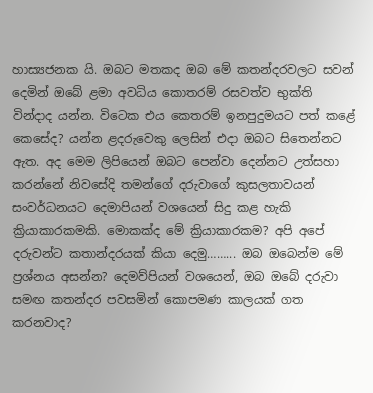හාස්‍යජනක යි. ඔබට මතකද ඔබ මේ කතන්දරවලට සවන් දෙමින් ඔබේ ළමා අවධිය කොතරම් රසවත්ව භුක්ති වින්දාද යන්න. විටෙක එය කෙතරම් ඉනපුදුමයට පත් කළේ කෙසේද? යන්න ළදරුවෙකු ලෙසින් එදා ඔබට සිතෙන්නට ඇත. අද මෙම ලිපියෙන් ඔබට පෙන්වා දෙන්නට උත්සහා කරන්නේ නිවසේදි තමන්ගේ දරුවාගේ කුසලතාවයන් සංවර්ධනයට දෙමාපියන් වශයෙන් සිදු කළ හැකි ක්‍රියාකාරකමකි. මොකක්ද මේ ක්‍රියාකාරකම? අපි අපේ දරුවන්ට කතාන්දරයක් කියා දෙමු……... ඔබ ඔබෙන්ම මේ ප්‍රශ්නය අසන්න? දෙමව්පියන් වශයෙන්, ඔබ ඔබේ දරුවා සමඟ කතන්දර පවසමින් කොපමණ කාලයක් ගත කරනවාද?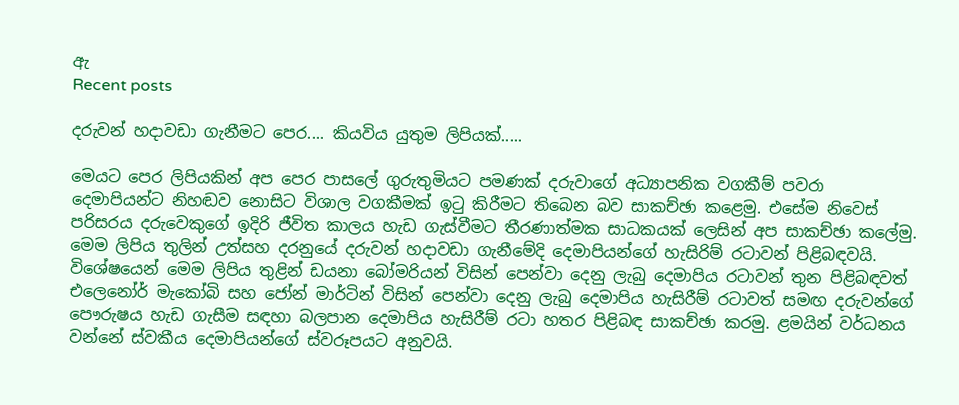ඇ
Recent posts

දරුවන් හදාවඩා ගැනීමට පෙර.... කියවිය යුතුම ලිපියක්.....

මෙයට පෙර ලිපියකින් අප පෙර පාසලේ ගුරුතුමියට පමණක් දරුවාගේ අධ්‍යාපනික වගකීම් පවරා දෙමාපියන්ට නිහඬව නොසිට විශාල වගකීමක් ඉටු කිරීමට තිබෙන බව සාකච්ඡා කළෙමු. එසේම නිවෙස් පරිසරය දරුවෙකුගේ ඉදිරි ජීවිත කාලය හැඩ ගැස්වීමට තීරණාත්මක සාධකයක් ලෙසින් අප සාකච්ඡා කලේමු. මෙම ලිපිය තුලින් උත්සහ දරනුයේ දරුවන් හදාවඩා ගැනීමේදි දෙමාපියන්ගේ හැසිරිම් රටාවන් පිළිබඳවයි. විශේෂයෙන් මෙම ලිපිය තුළින් ඩයනා බෝමරියන් විසින් පෙන්වා දෙනු ලැබු දෙමාපිය රටාවන් තුන පිළිබඳවත් එලෙනෝර් මැකෝබි සහ ජෝන් මාර්ටින් විසින් පෙන්වා දෙනු ලැබු දෙමාපිය හැසිරීම් රටාවත් සමඟ දරුවන්ගේ පෞරුෂය හැඩ ගැසීම සඳහා බලපාන දෙමාපිය හැසිරීම් රටා හතර පිළිබඳ සාකච්ඡා කරමු. ළමයින් වර්ධනය වන්නේ ස්වකීය දෙමාපියන්ගේ ස්වරූපයට අනුවයි.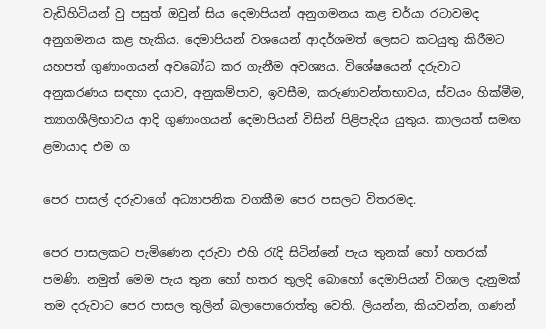වැඩිහිටියන් වු පසුත් ඔවුන් සිය දෙමාපියන් අනුගමනය කළ චර්යා රටාවමද අනුගමනය කළ හැකිය. දෙමාපියන් වශයෙන් ආදර්ශමත් ලෙසට කටයුතු කිරීමට යහපත් ගුණාංගයන් අවබෝධ කර ගැනීම අවශ්‍යය. විශේෂයෙන් දරුවාට අනුකරණය සඳහා දයාව, අනුකම්පාව, ඉවසීම, කරුණාවන්තභාවය, ස්වයං හික්මීම, ත්‍යාගශීලිභාවය ආදි ගුණාංගයන් දෙමාපියන් විසින් පිළිපැදිය යුතුය. කාලයත් සමඟ ළමායාද එම ග

පෙර පාසල් දරුවාගේ අධ්‍යාපනික වගකීම පෙර පසලට විතරමද.

පෙර පාසලකට පැමිණෙන දරුවා එහි රැදි සිටින්නේ පැය තුනක් හෝ හතරක් පමණි. නමුත් මෙම පැය තුන හෝ හතර තුලදි බොහෝ දෙමාපියන් විශාල දැනුමක් තම දරුවාට පෙර පාසල තුලින් බලාපොරොත්තු වෙති. ලියන්න, කියවන්න, ගණන්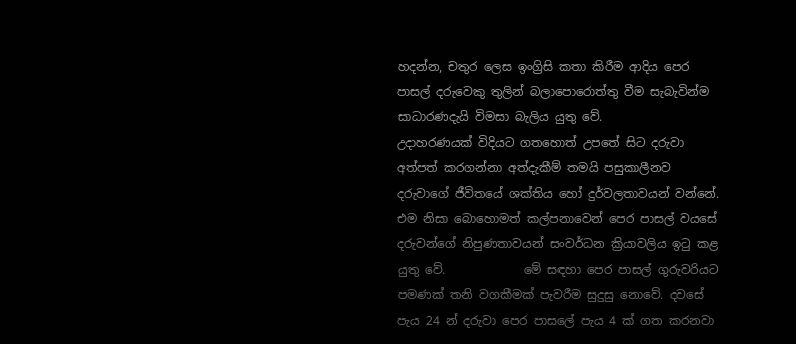හදන්න, චතුර ලෙස ඉංග්‍රිසි කතා කිරීම ආදිය පෙර පාසල් දරුවෙකු තුලින් බලාපොරොත්තු වීම සැබැවින්ම සාධාරණදැයි විමසා බැලිය යුතු වේ.                උදාහරණයක් විදියට ගතහොත් උපතේ සිට දරුවා අත්පත් කරගන්නා අත්දැකීම් තමයි පසුකාලීනව දරුවාගේ ජීවිතයේ ශක්තිය හෝ දුර්වලතාවයන් වන්නේ. එම නිසා බොහොමත් කල්පනාවෙන් පෙර පාසල් වයසේ දරුවන්ගේ නිපුණතාවයන් සංවර්ධන ක්‍රියාවලිය ඉටු කළ යුතු වේ.             මේ සඳහා පෙර පාසල් ගුරුවරියට පමණක් තනි වගකීමක් පැවරීම සුදුසු නොවේ. දවසේ පැය 24 න් දරුවා පෙර පාසලේ පැය 4 ක් ගත කරනවා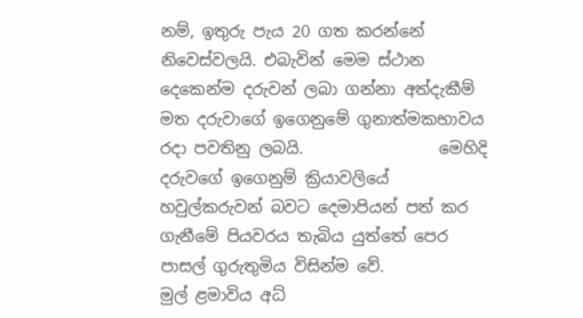නම්, ඉතුරු පැය 20 ගත කරන්නේ නිවෙස්වලයි. එබැවින් මෙම ස්ථාන දෙකෙන්ම දරුවන් ලබා ගන්නා අත්දැකීම් මත දරුවාගේ ඉගෙනුමේ ගුනාත්මකභාවය රදා පවතිනු ලබයි.                 මෙහිදි දරුවගේ ඉගෙනුම් ක්‍රියාවලියේ හවුල්කරුවන් බවට දෙමාපියන් පත් කර ගැනීමේ පියවරය තැබිය යුත්තේ පෙර පාසල් ගුරුතුමිය විසින්ම වේ.               මුල් ළමාවිය අධ්‍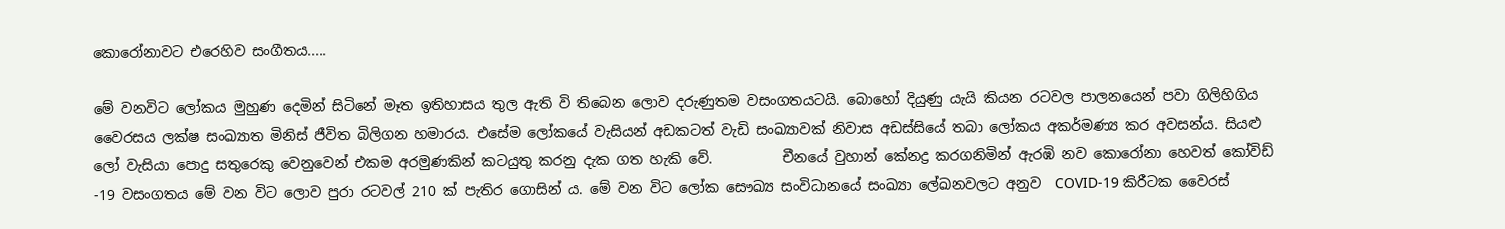කොරෝනාවට එරෙහිව සංගීතය.....

මේ වනවිට ලෝකය මුහුණ දෙමින් සිටිනේ මෑත ඉතිහාසය තුල ඇති වි තිබෙන ලොව දරුණුතම වසංගතයටයි. බොහෝ දියුණු යැයි කියන රටවල පාලනයෙන් පවා ගිලිහිගිය වෛරසය ලක්ෂ සංඛ්‍යාත මිනිස් ජීවිත බිලිගන හමාරය. එසේම ලෝකයේ වැසියන් අඩකටත් වැඩි සංඛ්‍යාවක් නිවාස අඩස්සියේ තබා ලෝකය අකර්මණ්‍ය කර අවසන්ය. සියළු ලෝ වැසියා පොදු සතුරෙකු වෙනුවෙන් එකම අරමුණකින් කටයුතු කරනු දැක ගත හැකි වේ.          චීනයේ වුහාන් කේනද්‍ර කරගනිමින් ඇරඹි නව කොරෝනා හෙවත් කෝවිඩ් -19 වසංගතය මේ වන විට ලොව පුරා රටවල් 210 ක් පැතිර ගොසින් ය. මේ වන විට ලෝක සෞඛ්‍ය සංවිධානයේ සංඛ්‍යා ලේඛනවලට අනුව  COVID-19 කිරීටක වෛරස්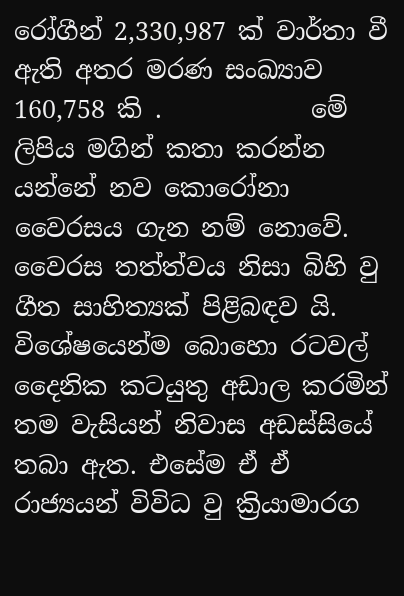රෝගීන් 2,330,987 ක් වාර්තා වී ඇති අතර මරණ සංඛ්‍යාව 160,758 කි .            මේ ලිපිය මගින් කතා කරන්න යන්නේ නව කොරෝනා වෛරසය ගැන නම් නොවේ. වෛරස තත්ත්වය නිසා බිහි වු ගීත සාහිත්‍යක් පිළිබඳව යි. විශේෂයෙන්ම බොහො රටවල් දෛනික කටයුතු අඩාල කරමින් තම වැසියන් නිවාස අඩස්සියේ තබා ඇත. එසේම ඒ ඒ රාජ්‍යයන් විවිධ වු ක්‍රියාමාරග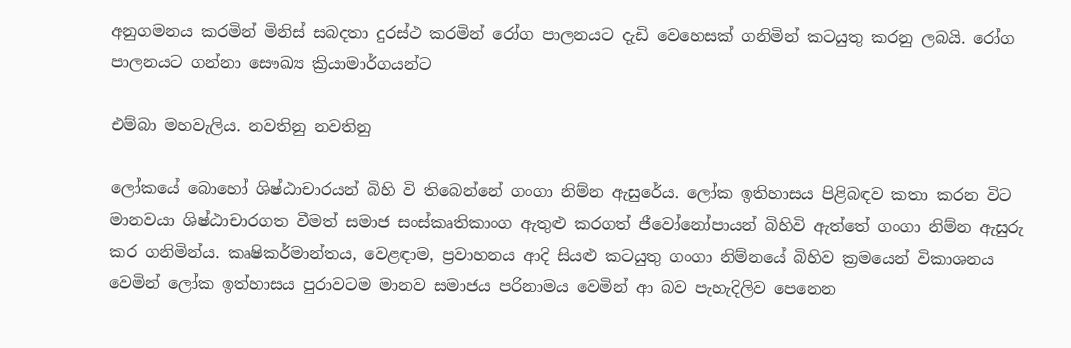අනුගමනය කරමින් මිනිස් සබදතා දුරස්ථ කරමින් රෝග පාලනයට දැඩි වෙහෙසක් ගනිමින් කටයුතු කරනු ලබයි. රෝග පාලනයට ගන්නා සෞඛ්‍ය ක්‍රියාමාර්ගයන්ට

එම්බා මහවැලිය. නවතිනු නවතිනු

ලෝකයේ බොහෝ ශිෂ්ඨාචාරයන් බිහි වි තිබෙන්නේ ගංගා නිම්න ඇසුරේය. ලෝක ඉතිහාසය පිළිබඳව කතා කරන විට මානවයා ශිෂ්ඨාචාරගත වීමත් සමාජ සංස්කෘතිකාංග ඇතුළු කරගත් ජීවෝනෝපායන් බිහිවි ඇත්තේ ගංගා නිම්න ඇසුරු කර ගනිමින්ය. කෘෂිකර්මාන්තය, වෙළඳාම, ප්‍රවාහනය ආදි සියළු කටයුතු ගංගා නිම්නයේ බිහිව ක්‍රමයෙන් විකාශනය වෙමින් ලෝක ඉත්හාසය පුරාවටම මානව සමාජය පරිනාමය වෙමින් ආ බව පැහැදිලිව පෙනෙන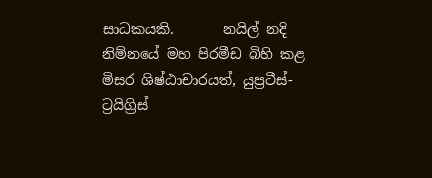සාධකයකි.       නයිල් නදි නිම්නයේ මහ පිරමීඩ බිහි කළ මිසර ශිෂ්ඨාචාරයත්, යුප්‍රටීස්- ට්‍රයිග්‍රිස්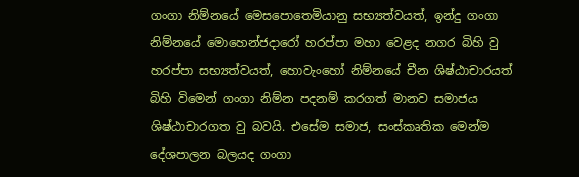ගංගා නිම්නයේ මෙසපොතෙමියානු සභ්‍යත්වයත්, ඉන්දු ගංගා නිම්නයේ මොහෙන්ජදාරෝ හරප්පා මහා වෙළද නගර බිහි වු හරප්පා සභ්‍යත්වයත්, හොවැංහෝ නිම්නයේ චීන ශිෂ්ඨාචාරයත් බිහි විමෙන් ගංගා නිම්න පදනම් කරගත් මානව සමාජය ශිෂ්ඨාචාරගත වු බවයි. එසේම සමාජ, සංස්කෘතික මෙන්ම දේශපාලන බලයද ගංගා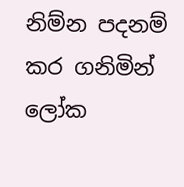නිම්න පදනම් කර ගනිමින් ලෝක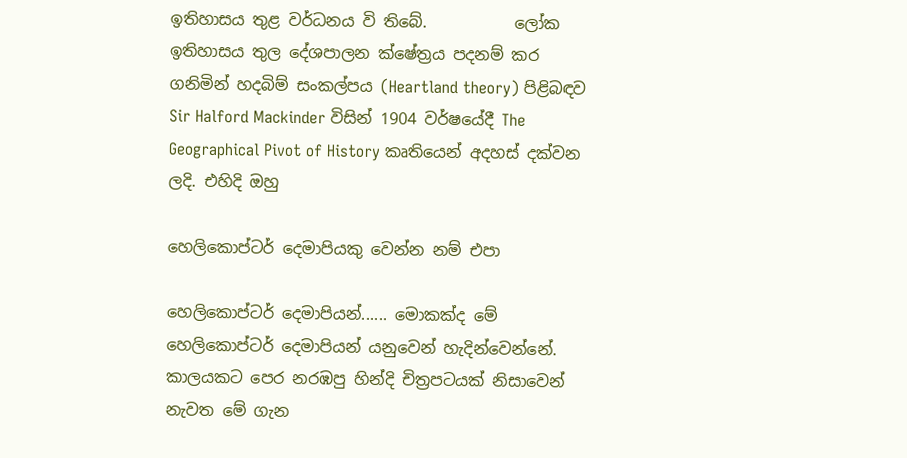ඉතිහාසය තුළ වර්ධනය වි තිබේ.           ලෝක ඉතිහාසය තුල දේශපාලන ක්ෂේත්‍රය පදනම් කර ගනිමින් හදබිම් සංකල්පය (Heartland theory) පිළිබඳව  Sir Halford Mackinder විසින් 1904 වර්ෂයේදී The Geographical Pivot of History කෘතියෙන් අදහස් දක්වන ලදි. එහිදි ඔහු

හෙලිකොප්ටර් දෙමාපියකු වෙන්න නම් එපා

හෙලිකොප්ටර් දෙමාපියන්...... මොකක්ද මේ හෙලිකොප්ටර් දෙමාපියන් යනුවෙන් හැදින්වෙන්නේ. කාලයකට පෙර නරඹපු හින්දි චිත්‍රපටයක් නිසාවෙන් නැවත මේ ගැන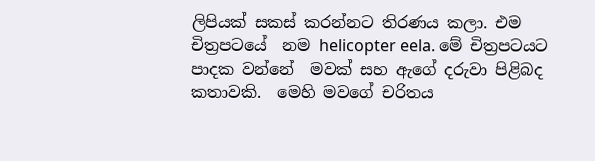ලිපියක් සකස් කරන්නට තිරණය කලා. එම චිත්‍රපටයේ  නම helicopter eela. මේ චිත්‍රපටයට පාදක වන්නේ  මවක් සහ ඇගේ දරුවා පිළිබද  කතාවකි.  මෙහි මවගේ චරිතය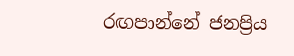රඟපාන්නේ ජනප්‍රිය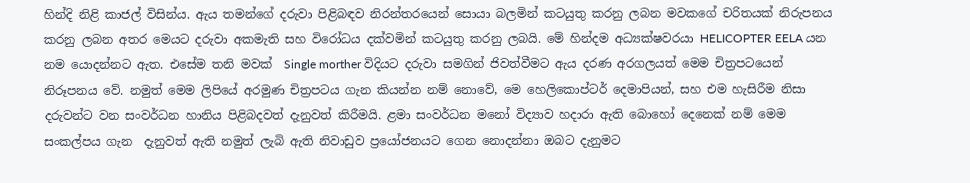හින්දි නිළි කාජල් විසින්ය. ඇය තමන්ගේ දරුවා පිළිබඳව නිරන්තරයෙන් සොයා බලමින් කටයුතු කරනු ලබන මවකගේ චරිතයක් නිරුපනය කරනු ලබන අතර මෙයට දරුවා අකමැති සහ විරෝධය දක්වමින් කටයුතු කරනු ලබයි. මේ හින්දම අධ්‍යක්ෂවරයා HELICOPTER EELA යන නම යොදන්නට ඇත. එසේම තනි මවක්  Single morther විදියට දරුවා සමගින් ජිවත්වීමට ඇය දරණ අරගලයත් මෙම චිත්‍රපටයෙන් නිරූපනය වේ. නමුත් මෙම ලිපියේ අරමුණ චිත්‍රපටය ගැන කියන්න නම් නොවේ, මෙ හෙලිකොප්ටර් දෙමාපියන්, සහ එම හැසිරීම නිසා දරුවන්ට වන සංවර්ධන හානිය පිළිබදවත් දැනුවත් කිරීමයි. ළමා සංවර්ධන මනෝ විද්‍යාව හදාරා ඇති බොහෝ දෙනෙක් නම් මෙම සංකල්පය ගැන  දැනුවත් ඇති නමුත් ලැබි ඇති නිවාඩුව ප්‍රයෝජනයට ගෙන නොදන්නා ඔබට දැනුමට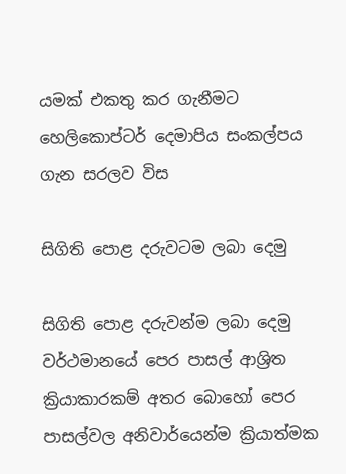යමක් එකතු කර ගැනීමට හෙලිකොප්ටර් දෙමාපිය සංකල්පය ගැන සරලව විස

සිගිති පොළ දරුවටම ලබා දෙමු

සිගිති පොළ දරුවන්ම ලබා දෙමු වර්ථමානයේ පෙර පාසල් ආශ්‍රිත ක්‍රියාකාරකම් අතර බොහෝ පෙර පාසල්වල අනිවාර්යෙන්ම ක්‍රියාත්මක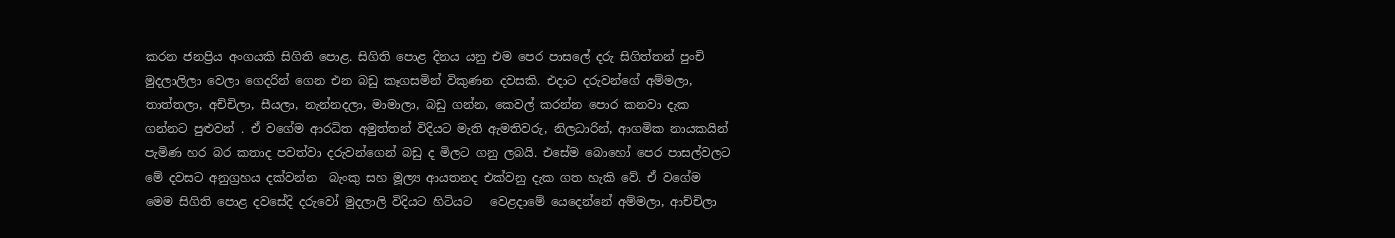කරන ජනප්‍රිය අංගයකි සිගිති පොළ. සිගිති පොළ දිනය යනු එම පෙර පාසලේ දරු සිගිත්තන් පුංචි මුදලාලිලා වෙලා ගෙදරින් ගෙන එන බඩු කෑගසමින් විකුණන දවසකි. එදාට දරුවන්ගේ අම්මලා, තාත්තලා, අච්චිලා, සීයලා, නැන්නදලා, මාමාලා, බඩු ගන්න, කෙවල් කරන්න පොර කනවා දැක ගන්නට පුළුවන් . ඒ වගේම ආරධිත අමුත්තන් විදියට මැති ඇමතිවරු, නිලධාරින්, ආගමික නායකයින් පැමිණ හර බර කතාද පවත්වා දරුවන්ගෙන් බඩු ද මිලට ගනු ලබයි. එසේම බොහෝ පෙර පාසල්වලට මේ දවසට අනුග්‍රහය දක්වන්න  බැංකු සහ මූල්‍ය ආයතනද එක්වනු දැක ගත හැකි වේ. ඒ වගේම මෙම සිගිති පොළ දවසේදි දරුවෝ මුදලාලි විදියට හිටියට   වෙළදාමේ යෙදෙන්නේ අම්මලා, ආච්චිලා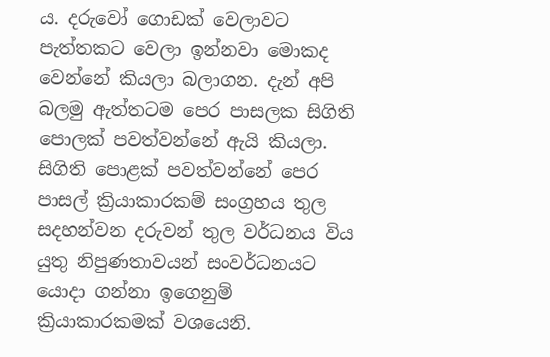ය. දරුවෝ ගොඩක් වෙලාවට පැත්තකට වෙලා ඉන්නවා මොකද වෙන්නේ කියලා බලාගන. දැන් අපි බලමු ඇත්තටම පෙර පාසලක සිගිති පොලක් පවත්වන්නේ ඇයි කියලා. සිගිති පොළක් පවත්වන්නේ පෙර පාසල් ක්‍රියාකාරකම් සංග්‍රහය තුල සදහන්වන දරුවන් තුල වර්ධනය විය යුතු නිපුණතාවයන් සංවර්ධනයට යොදා ගන්නා ඉගෙනුම් ක්‍රියාකාරකමක් වශයෙනි.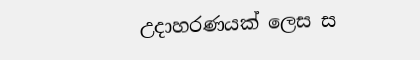උදාහරණයක් ලෙස ස